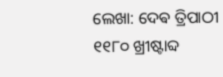ଲେଖା: ଦେଵ ତ୍ରିପାଠୀ
୧୧୮୦ ଖ୍ରୀଷ୍ଟାବ୍ଦ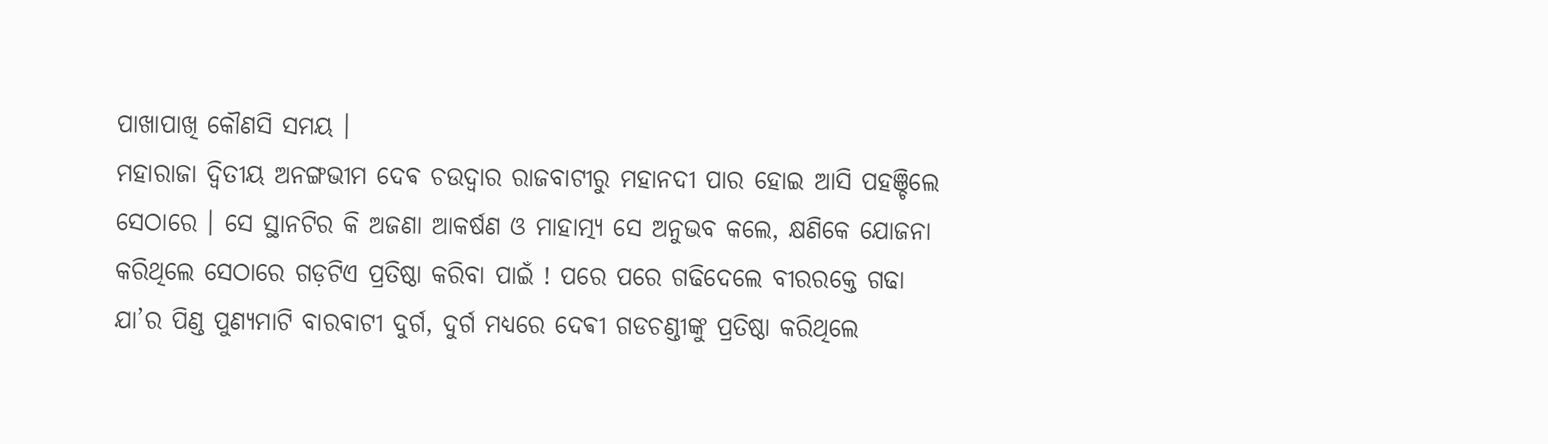ପାଖାପାଖି କୌଣସି ସମୟ ।
ମହାରାଜା ଦ୍ଵିତୀୟ ଅନଙ୍ଗଭୀମ ଦେଵ ଚଉଦ୍ଵାର ରାଜବାଟୀରୁ ମହାନଦୀ ପାର ହୋଇ ଆସି ପହଞ୍ଚିଲେ ସେଠାରେ । ସେ ସ୍ଥାନଟିର କି ଅଜଣା ଆକର୍ଷଣ ଓ ମାହାତ୍ମ୍ୟ ସେ ଅନୁଭବ କଲେ, କ୍ଷଣିକେ ଯୋଜନା କରିଥିଲେ ସେଠାରେ ଗଡ଼ଟିଏ ପ୍ରତିଷ୍ଠା କରିବା ପାଇଁ ! ପରେ ପରେ ଗଢିଦେଲେ ବୀରରକ୍ତେ ଗଢା ଯା’ର ପିଣ୍ଡ ପୁଣ୍ୟମାଟି ବାରବାଟୀ ଦୁର୍ଗ, ଦୁର୍ଗ ମଧ୍ୟରେ ଦେଵୀ ଗଡଚଣ୍ଡୀଙ୍କୁ ପ୍ରତିଷ୍ଠା କରିଥିଲେ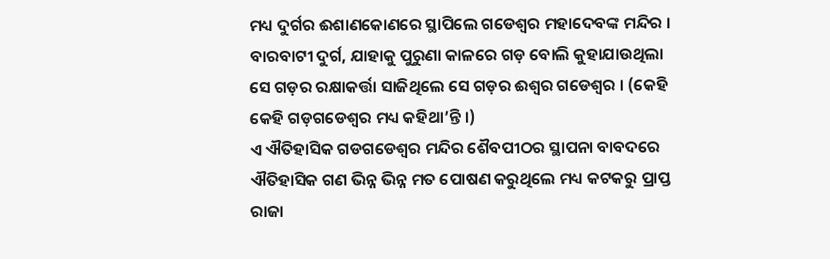ମଧ୍ୟ ଦୁର୍ଗର ଈଶାଣକୋଣରେ ସ୍ଥାପିଲେ ଗଡେଶ୍ୱର ମହାଦେବଙ୍କ ମନ୍ଦିର । ବାରବାଟୀ ଦୁର୍ଗ, ଯାହାକୁ ପୁରୁଣା କାଳରେ ଗଡ଼ ବୋଲି କୁହାଯାଉଥିଲା ସେ ଗଡ଼ର ରକ୍ଷାକର୍ତ୍ତା ସାଜିଥିଲେ ସେ ଗଡ଼ର ଈଶ୍ୱର ଗଡେଶ୍ୱର । (କେହି କେହି ଗଡ଼ଗଡେଶ୍ୱର ମଧ୍ୟ କହିଥା’ନ୍ତି ।)
ଏ ଐତିହାସିକ ଗଡଗଡେଶ୍ୱର ମନ୍ଦିର ଶୈବପୀଠର ସ୍ଥାପନା ବାବଦରେ ଐତିହାସିକ ଗଣ ଭିନ୍ନ ଭିନ୍ନ ମତ ପୋଷଣ କରୁଥିଲେ ମଧ୍ୟ କଟକରୁ ପ୍ରାପ୍ତ ରାଜା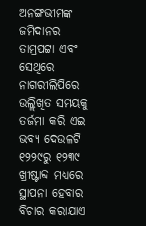ଅନଙ୍ଗଭୀମଙ୍କ ଜମିଦାନର ତାମ୍ରପଟ୍ଟା ଏବଂ ସେଥିରେ ନାଗରୀଲିପିରେ ଉଲ୍ଲିଖିତ ସମୟକୁ ତର୍ଜମା କରି ଏଇ ଭବ୍ୟ ଦେଉଳଟି ୧୨୨୯ରୁ ୧୨୩୯ ଖ୍ରୀଷ୍ଟାବ୍ଦ ମଧ୍ୟରେ ସ୍ଥାପନା ହେବାର ବିଚାର କରାଯାଏ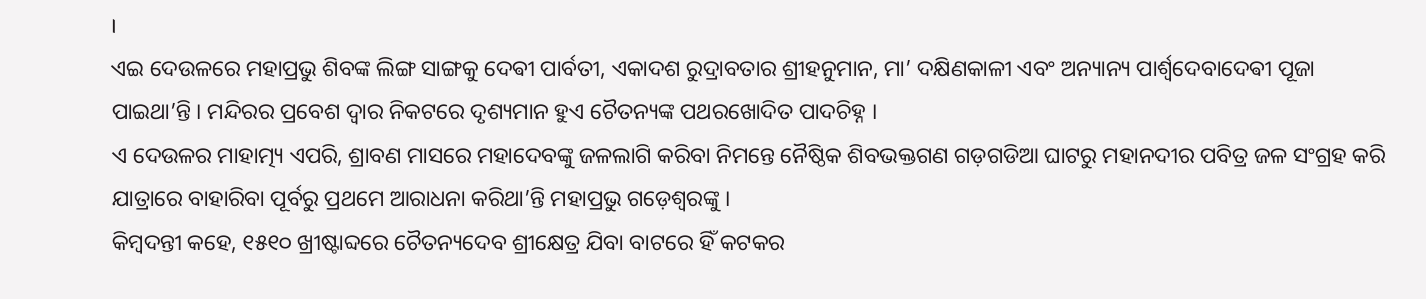।
ଏଇ ଦେଉଳରେ ମହାପ୍ରଭୁ ଶିବଙ୍କ ଲିଙ୍ଗ ସାଙ୍ଗକୁ ଦେଵୀ ପାର୍ବତୀ, ଏକାଦଶ ରୁଦ୍ରାବତାର ଶ୍ରୀହନୁମାନ, ମା’ ଦକ୍ଷିଣକାଳୀ ଏବଂ ଅନ୍ୟାନ୍ୟ ପାର୍ଶ୍ଵଦେବାଦେଵୀ ପୂଜା ପାଇଥା’ନ୍ତି । ମନ୍ଦିରର ପ୍ରବେଶ ଦ୍ଵାର ନିକଟରେ ଦୃଶ୍ୟମାନ ହୁଏ ଚୈତନ୍ୟଙ୍କ ପଥରଖୋଦିତ ପାଦଚିହ୍ନ ।
ଏ ଦେଉଳର ମାହାତ୍ମ୍ୟ ଏପରି, ଶ୍ରାବଣ ମାସରେ ମହାଦେବଙ୍କୁ ଜଳଲାଗି କରିବା ନିମନ୍ତେ ନୈଷ୍ଠିକ ଶିବଭକ୍ତଗଣ ଗଡ଼ଗଡିଆ ଘାଟରୁ ମହାନଦୀର ପବିତ୍ର ଜଳ ସଂଗ୍ରହ କରି ଯାତ୍ରାରେ ବାହାରିବା ପୂର୍ବରୁ ପ୍ରଥମେ ଆରାଧନା କରିଥା’ନ୍ତି ମହାପ୍ରଭୁ ଗଡ଼େଶ୍ୱରଙ୍କୁ ।
କିମ୍ବଦନ୍ତୀ କହେ, ୧୫୧୦ ଖ୍ରୀଷ୍ଟାବ୍ଦରେ ଚୈତନ୍ୟଦେବ ଶ୍ରୀକ୍ଷେତ୍ର ଯିବା ବାଟରେ ହିଁ କଟକର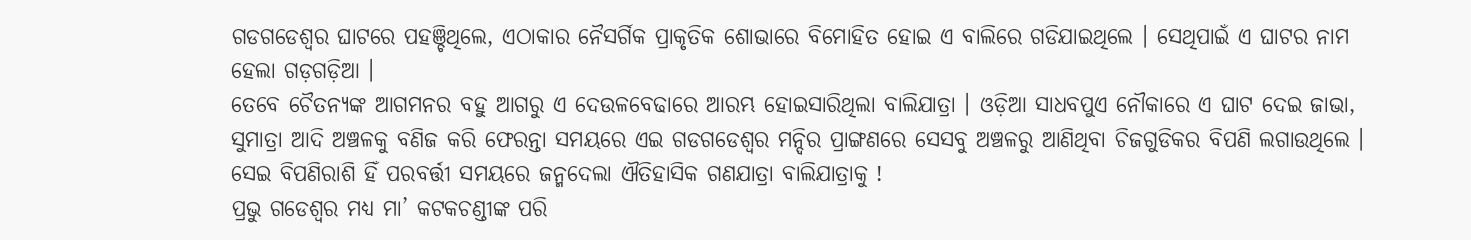ଗଡଗଡେଶ୍ୱର ଘାଟରେ ପହଞ୍ଚିଥିଲେ, ଏଠାକାର ନୈସର୍ଗିକ ପ୍ରାକୃତିକ ଶୋଭାରେ ବିମୋହିତ ହୋଇ ଏ ବାଲିରେ ଗଡିଯାଇଥିଲେ । ସେଥିପାଇଁ ଏ ଘାଟର ନାମ ହେଲା ଗଡ଼ଗଡ଼ିଆ ।
ତେବେ ଚୈତନ୍ୟଙ୍କ ଆଗମନର ବହୁ ଆଗରୁ ଏ ଦେଉଳବେଢାରେ ଆରମ୍ଭ ହୋଇସାରିଥିଲା ବାଲିଯାତ୍ରା । ଓଡ଼ିଆ ସାଧବପୁଏ ନୌକାରେ ଏ ଘାଟ ଦେଇ ଜାଭା, ସୁମାତ୍ରା ଆଦି ଅଞ୍ଚଳକୁ ବଣିଜ କରି ଫେରନ୍ତା ସମୟରେ ଏଇ ଗଡଗଡେଶ୍ୱର ମନ୍ଦିର ପ୍ରାଙ୍ଗଣରେ ସେସବୁ ଅଞ୍ଚଳରୁ ଆଣିଥିବା ଚିଜଗୁଡିକର ବିପଣି ଲଗାଉଥିଲେ । ସେଇ ବିପଣିରାଶି ହିଁ ପରବର୍ତ୍ତୀ ସମୟରେ ଜନ୍ମଦେଲା ଐତିହାସିକ ଗଣଯାତ୍ରା ବାଲିଯାତ୍ରାକୁ !
ପ୍ରଭୁ ଗଡେଶ୍ୱର ମଧ୍ୟ ମା’ କଟକଚଣ୍ଡୀଙ୍କ ପରି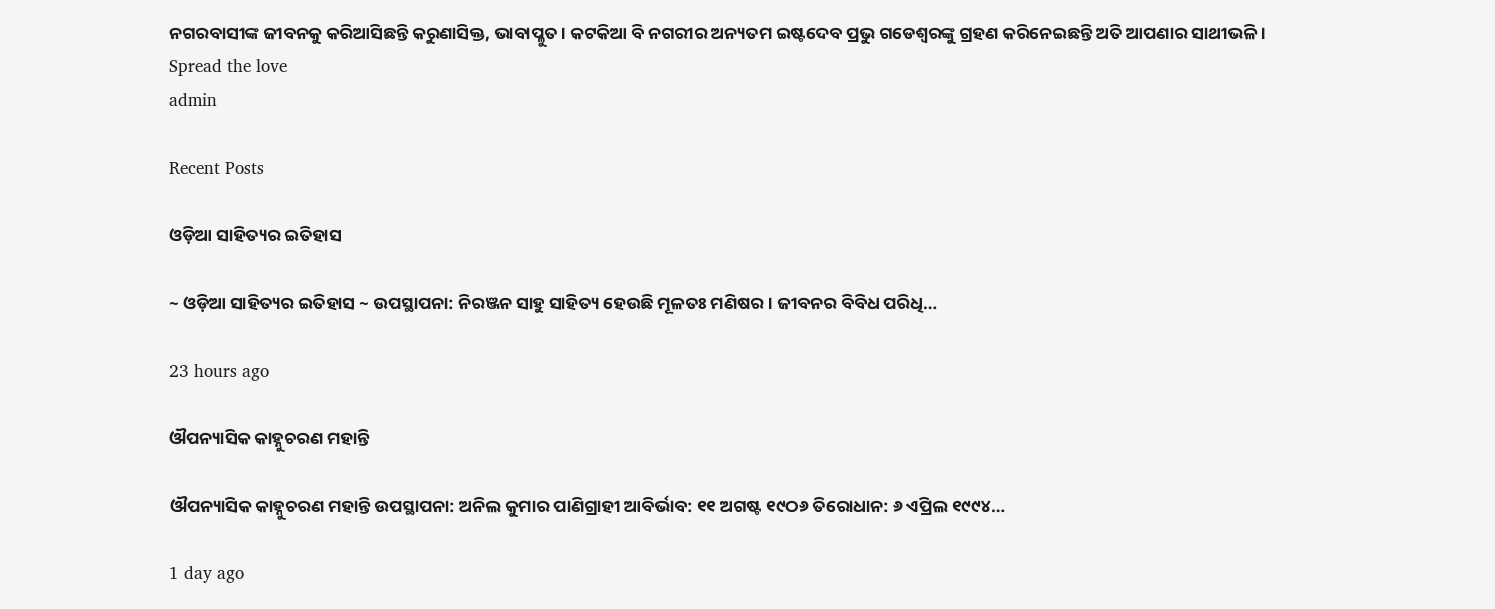ନଗରବାସୀଙ୍କ ଜୀବନକୁ କରିଆସିଛନ୍ତି କରୁଣାସିକ୍ତ, ଭାବାପ୍ଳୁତ । କଟକିଆ ବି ନଗରୀର ଅନ୍ୟତମ ଇଷ୍ଟଦେବ ପ୍ରଭୁ ଗଡେଶ୍ୱରଙ୍କୁ ଗ୍ରହଣ କରିନେଇଛନ୍ତି ଅତି ଆପଣାର ସାଥୀଭଳି ।
Spread the love
admin

Recent Posts

ଓଡ଼ିଆ ସାହିତ୍ୟର ଇତିହାସ

~ ଓଡ଼ିଆ ସାହିତ୍ୟର ଇତିହାସ ~ ଉପସ୍ଥାପନା: ନିରଞ୍ଜନ ସାହୁ ସାହିତ୍ୟ ହେଉଛି ମୂଳତଃ ମଣିଷର। ଜୀବନର ବିବିଧ ପରିଧି…

23 hours ago

ଔପନ୍ୟାସିକ କାହ୍ନୁଚରଣ ମହାନ୍ତି

ଔପନ୍ୟାସିକ କାହ୍ନୁଚରଣ ମହାନ୍ତି ଉପସ୍ଥାପନା: ଅନିଲ କୁମାର ପାଣିଗ୍ରାହୀ ଆବିର୍ଭାବ: ୧୧ ଅଗଷ୍ଟ ୧୯ଠ୬ ତିରୋଧାନ: ୬ ଏପ୍ରିଲ ୧୯୯୪…

1 day ago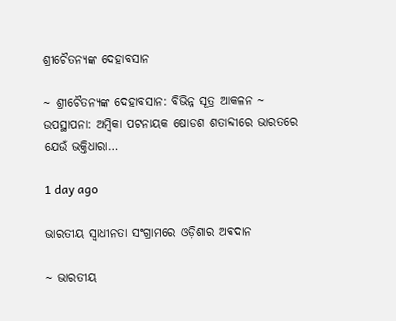ଶ୍ରୀଚୈତନ୍ୟଙ୍କ ଦେହାବସାନ

~ ଶ୍ରୀଚୈତନ୍ୟଙ୍କ ଦେହାବସାନ: ବିଭିନ୍ନ ସୂତ୍ର ଆକଳନ ~ ଉପସ୍ଥାପନା: ଅମ୍ବିକା ପଟନାୟକ ଷୋଡଶ ଶତାବ୍ଦୀରେ ଭାରତରେ ଯେଉଁ ଭକ୍ତିଧାରା…

1 day ago

ଭାରତୀୟ ସ୍ୱାଧୀନତା ସଂଗ୍ରାମରେ ଓଡ଼ିଶାର ଅଵଦାନ

~ ଭାରତୀୟ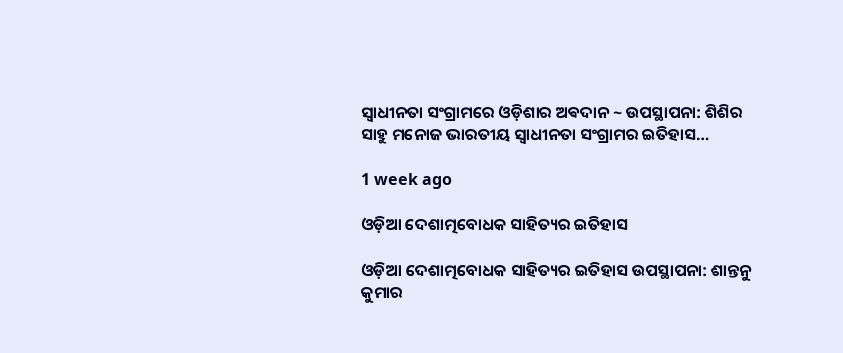ସ୍ୱାଧୀନତା ସଂଗ୍ରାମରେ ଓଡ଼ିଶାର ଅଵଦାନ ~ ଉପସ୍ଥାପନା: ଶିଶିର ସାହୁ ମନୋଜ ଭାରତୀୟ ସ୍ଵାଧୀନତା ସଂଗ୍ରାମର ଇତିହାସ…

1 week ago

ଓଡ଼ିଆ ଦେଶାତ୍ମବୋଧକ ସାହିତ୍ୟର ଇତିହାସ

ଓଡ଼ିଆ ଦେଶାତ୍ମବୋଧକ ସାହିତ୍ୟର ଇତିହାସ ଉପସ୍ଥାପନା: ଶାନ୍ତନୁ କୁମାର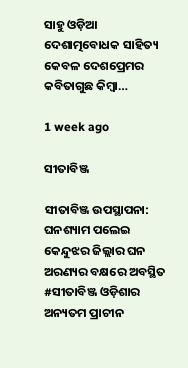ସାହୁ ଓଡ଼ିଆ ଦେଶାତ୍ମବୋଧକ ସାହିତ୍ୟ କେବଳ ଦେଶପ୍ରେମର କବିତାଗୁଛ କିମ୍ବା…

1 week ago

ସୀତାବିଞ୍ଜ

ସୀତାବିଞ୍ଜ ଉପସ୍ଥାପନା: ଘନଶ୍ୟାମ ପଲେଇ କେନ୍ଦୁଝର ଜିଲ୍ଲାର ଘନ ଅରଣ୍ୟର ବକ୍ଷରେ ଅବସ୍ଥିତ #ସୀତାବିଞ୍ଜ ଓଡ଼ିଶାର ଅନ୍ୟତମ ପ୍ରାଚୀନ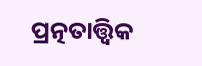ପ୍ରତ୍ନତାତ୍ତ୍ୱିକ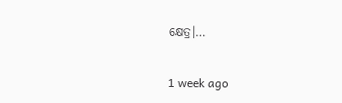କ୍ଷେତ୍ର।…

1 week ago